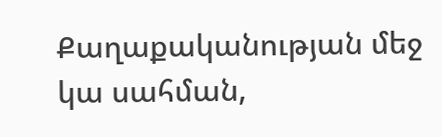Քաղաքականության մեջ կա սահման,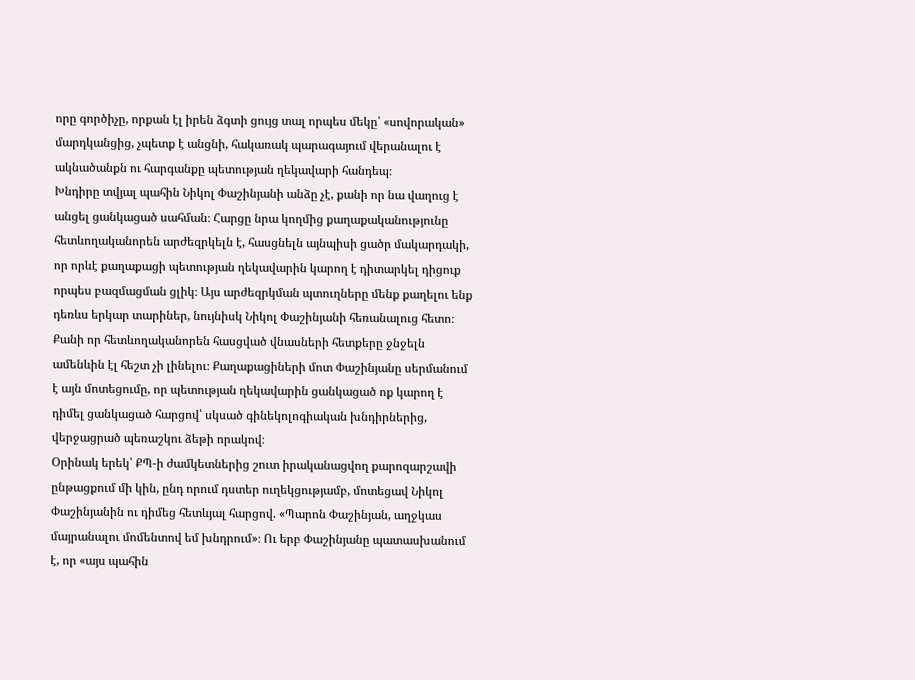որը գործիչը, որքան էլ իրեն ձգտի ցույց տալ որպես մեկը՝ «սովորական» մարդկանցից, չպետք է անցնի, հակառակ պարագայում վերանալու է ակնածանքն ու հարգանքը պետության ղեկավարի հանդեպ։
Խնդիրը տվյալ պահին Նիկոլ Փաշինյանի անձը չէ, քանի որ նա վաղուց է անցել ցանկացած սահման։ Հարցը նրա կողմից քաղաքականությունը հետևողականորեն արժեզրկելն է, հասցնելն այնպիսի ցածր մակարդակի, որ որևէ քաղաքացի պետության ղեկավարին կարող է դիտարկել դիցուք որպես բազմացման ցլիկ։ Այս արժեզրկման պտուղները մենք քաղելու ենք դեռևս երկար տարիներ, նույնիսկ Նիկոլ Փաշինյանի հեռանալուց հետո։ Քանի որ հետևողականորեն հասցված վնասների հետքերը ջնջելն ամենևին էլ հեշտ չի լինելու։ Քաղաքացիների մոտ Փաշինյանը սերմանում է այն մոտեցումը, որ պետության ղեկավարին ցանկացած ոք կարող է դիմել ցանկացած հարցով՝ սկսած գինեկոլոգիական խնդիրներից, վերջացրած պեռաշկու ձեթի որակով։
Օրինակ երեկ՝ ՔՊ-ի ժամկետներից շուտ իրականացվող քարոզարշավի ընթացքում մի կին, ընդ որում դստեր ուղեկցությամբ, մոտեցավ Նիկոլ Փաշինյանին ու դիմեց հետևյալ հարցով. «Պարոն Փաշինյան, աղջկաս մայրանալու մոմենտով եմ խնդրում»։ Ու երբ Փաշինյանը պատասխանում է, որ «այս պահին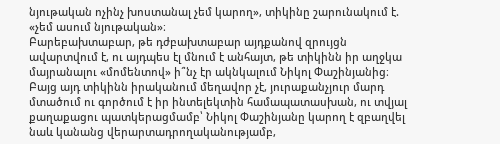նյութական ոչինչ խոստանալ չեմ կարող», տիկինը շարունակում է. «չեմ ասում նյութական»։
Բարեբախտաբար, թե դժբախտաբար այդքանով զրույցն ավարտվում է, ու այդպես էլ մնում է անհայտ, թե տիկինն իր աղջկա մայրանալու «մոմենտով» ի՞նչ էր ակնկալում Նիկոլ Փաշինյանից։
Բայց այդ տիկինն իրականում մեղավոր չէ, յուրաքանչյուր մարդ մտածում ու գործում է իր ինտելեկտին համապատասխան, ու տվյալ քաղաքացու պատկերացմամբ՝ Նիկոլ Փաշինյանը կարող է զբաղվել նաև կանանց վերարտադրողականությամբ,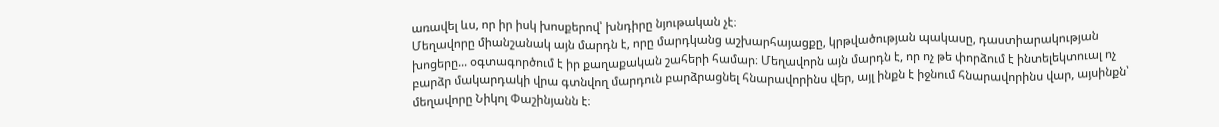առավել ևս, որ իր իսկ խոսքերով՝ խնդիրը նյութական չէ։
Մեղավորը միանշանակ այն մարդն է, որը մարդկանց աշխարհայացքը, կրթվածության պակասը, դաստիարակության խոցերը... օգտագործում է իր քաղաքական շահերի համար։ Մեղավորն այն մարդն է, որ ոչ թե փորձում է ինտելեկտուալ ոչ բարձր մակարդակի վրա գտնվող մարդուն բարձրացնել հնարավորինս վեր, այլ ինքն է իջնում հնարավորինս վար, այսինքն՝ մեղավորը Նիկոլ Փաշինյանն է։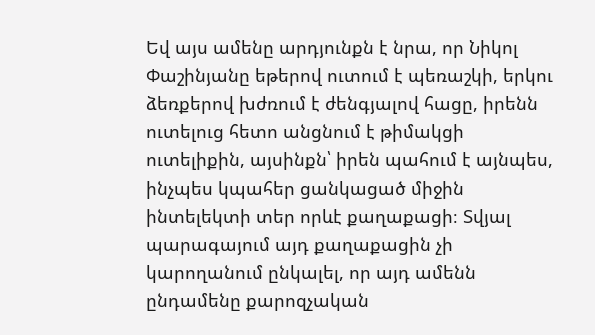Եվ այս ամենը արդյունքն է նրա, որ Նիկոլ Փաշինյանը եթերով ուտում է պեռաշկի, երկու ձեռքերով խժռում է ժենգյալով հացը, իրենն ուտելուց հետո անցնում է թիմակցի ուտելիքին, այսինքն՝ իրեն պահում է այնպես, ինչպես կպահեր ցանկացած միջին ինտելեկտի տեր որևէ քաղաքացի։ Տվյալ պարագայում այդ քաղաքացին չի կարողանում ընկալել, որ այդ ամենն ընդամենը քարոզչական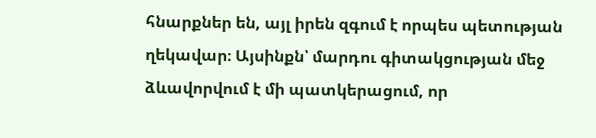հնարքներ են, այլ իրեն զգում է որպես պետության ղեկավար։ Այսինքն՝ մարդու գիտակցության մեջ ձևավորվում է մի պատկերացում, որ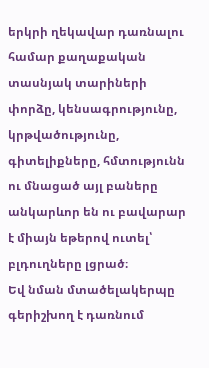երկրի ղեկավար դառնալու համար քաղաքական տասնյակ տարիների փորձը, կենսագրությունը, կրթվածությունը, գիտելիքները, հմտությունն ու մնացած այլ բաները անկարևոր են ու բավարար է միայն եթերով ուտել՝ բլդուղները լցրած։
Եվ նման մտածելակերպը գերիշխող է դառնում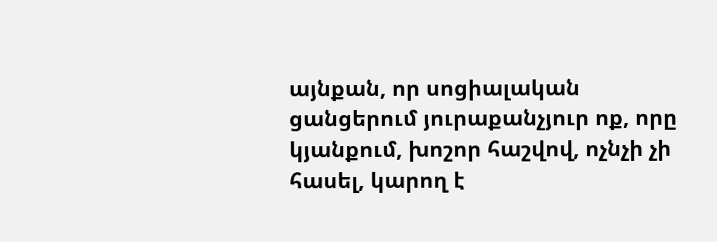այնքան, որ սոցիալական ցանցերում յուրաքանչյուր ոք, որը կյանքում, խոշոր հաշվով, ոչնչի չի հասել, կարող է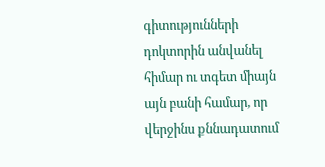գիտությունների դոկտորին անվանել հիմար ու տգետ միայն այն բանի համար, որ վերջինս քննադատում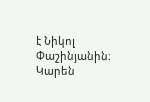է Նիկոլ Փաշինյանին։
Կարեն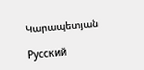Կարապետյան

Русский